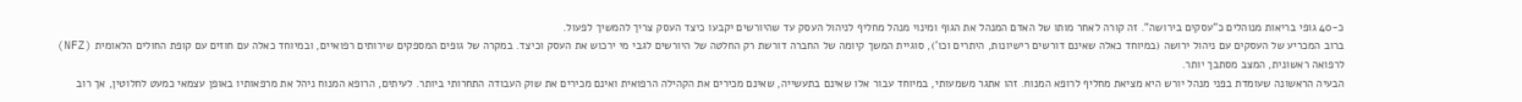כ-40 גופי בריאות מנוהלים כ"עסקים בירושה". זה קורה לאחר מותו של האדם המנהל את הגוף ומינוי מנהל מחליף לניהול העסק עד שהיורשים יקבעו כיצד העסק צריך להמשיך לפעול.
ברוב המכריע של העסקים עם ניהול ירושה (במיוחד כאלה שאינם דורשים רישיונות, היתרים וכו'), סוגיית המשך קיומה של החברה דורשת רק החלטה של היורשים לגבי מי ירכוש את העסק וכיצד. במקרה של גופים המספקים שירותים רפואיים, ובמיוחד כאלה עם חוזים עם קופת החולים הלאומית (NFZ) לרפואה ראשונית, המצב מסתבך יותר.
הבעיה הראשונה שעומדת בפני מנהל יורש היא מציאת מחליף לרופא המנוח. זהו אתגר משמעותי, במיוחד עבור אלו שאינם בתעשייה, שאינם מכירים את הקהילה הרפואית ואינם מכירים את שוק העבודה התחרותי ביותר. לעיתים, הרופא המנוח ניהל את מרפאותיו באופן עצמאי כמעט לחלוטין, אך רוב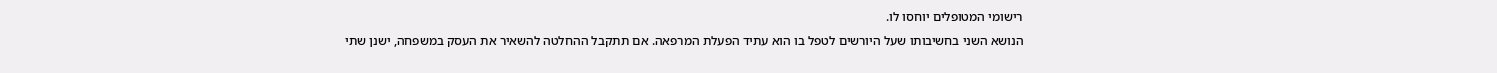רישומי המטופלים יוחסו לו.
הנושא השני בחשיבותו שעל היורשים לטפל בו הוא עתיד הפעלת המרפאה. אם תתקבל ההחלטה להשאיר את העסק במשפחה, ישנן שתי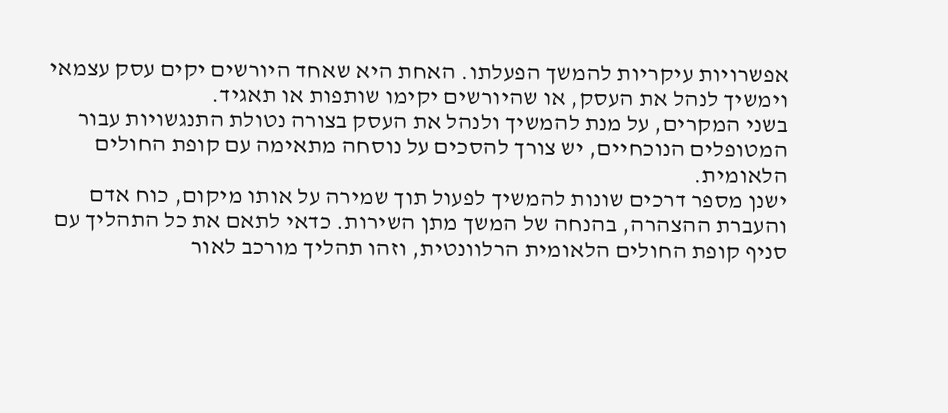אפשרויות עיקריות להמשך הפעלתו. האחת היא שאחד היורשים יקים עסק עצמאי וימשיך לנהל את העסק, או שהיורשים יקימו שותפות או תאגיד.
בשני המקרים, על מנת להמשיך ולנהל את העסק בצורה נטולת התנגשויות עבור המטופלים הנוכחיים, יש צורך להסכים על נוסחה מתאימה עם קופת החולים הלאומית.
ישנן מספר דרכים שונות להמשיך לפעול תוך שמירה על אותו מיקום, כוח אדם והעברת ההצהרה, בהנחה של המשך מתן השירות. כדאי לתאם את כל התהליך עם סניף קופת החולים הלאומית הרלוונטית, וזהו תהליך מורכב לאור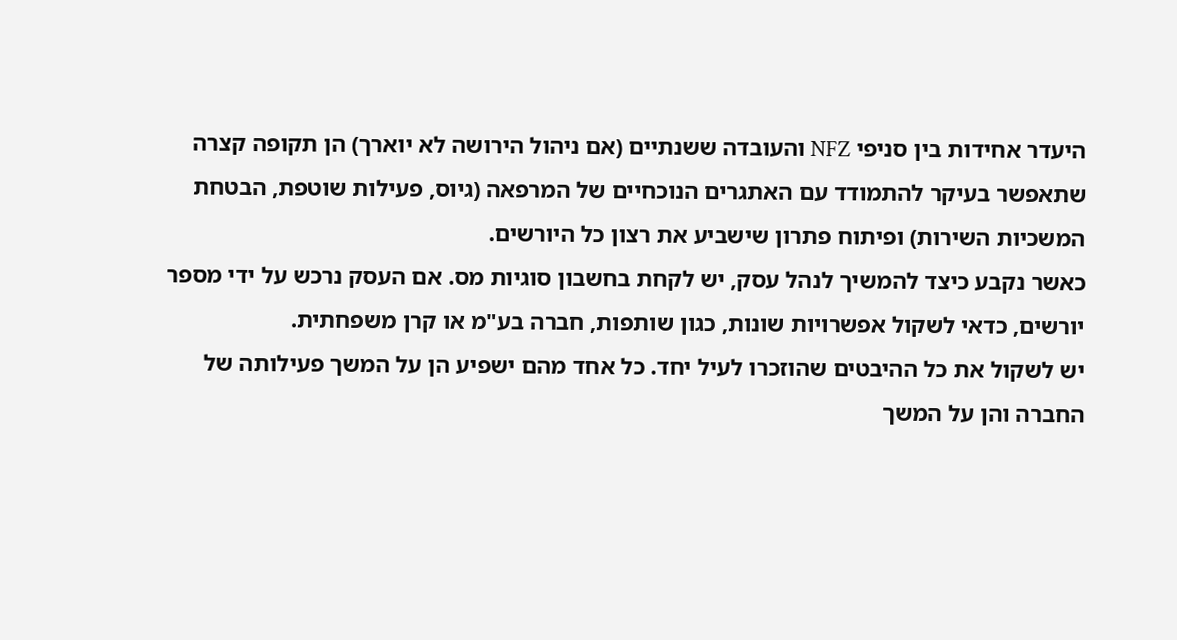היעדר אחידות בין סניפי NFZ והעובדה ששנתיים (אם ניהול הירושה לא יוארך) הן תקופה קצרה שתאפשר בעיקר להתמודד עם האתגרים הנוכחיים של המרפאה (גיוס, פעילות שוטפת, הבטחת המשכיות השירות) ופיתוח פתרון שישביע את רצון כל היורשים.
כאשר נקבע כיצד להמשיך לנהל עסק, יש לקחת בחשבון סוגיות מס. אם העסק נרכש על ידי מספר יורשים, כדאי לשקול אפשרויות שונות, כגון שותפות, חברה בע"מ או קרן משפחתית.
יש לשקול את כל ההיבטים שהוזכרו לעיל יחד. כל אחד מהם ישפיע הן על המשך פעילותה של החברה והן על המשך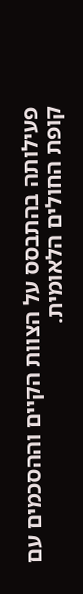פעילותה בהתבסס על הצוות הקיים וההסכמים עם קופת החולים הלאומית.